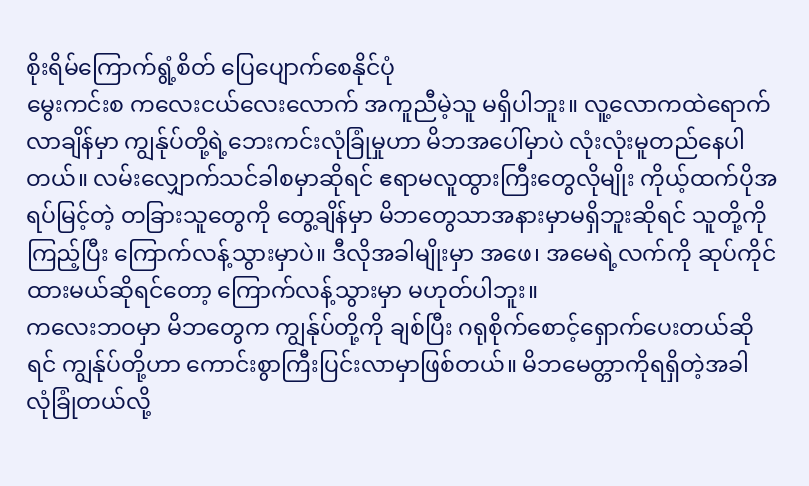စိုးရိမ်ကြောက်ရွံ့စိတ် ပြေပျောက်စေနိုင်ပုံ
မွေးကင်းစ ကလေးငယ်လေးလောက် အကူညီမဲ့သူ မရှိပါဘူး။ လူ့လောကထဲရောက်လာချိန်မှာ ကျွန်ုပ်တို့ရဲ့ဘေးကင်းလုံခြုံမှုဟာ မိဘအပေါ်မှာပဲ လုံးလုံးမူတည်နေပါတယ်။ လမ်းလျှောက်သင်ခါစမှာဆိုရင် ဧရာမလူထွားကြီးတွေလိုမျိုး ကိုယ့်ထက်ပိုအရပ်မြင့်တဲ့ တခြားသူတွေကို တွေ့ချိန်မှာ မိဘတွေသာအနားမှာမရှိဘူးဆိုရင် သူတို့ကိုကြည့်ပြီး ကြောက်လန့်သွားမှာပဲ။ ဒီလိုအခါမျိုးမှာ အဖေ၊ အမေရဲ့လက်ကို ဆုပ်ကိုင်ထားမယ်ဆိုရင်တော့ ကြောက်လန့်သွားမှာ မဟုတ်ပါဘူး။
ကလေးဘဝမှာ မိဘတွေက ကျွန်ုပ်တို့ကို ချစ်ပြီး ဂရုစိုက်စောင့်ရှောက်ပေးတယ်ဆိုရင် ကျွန်ုပ်တို့ဟာ ကောင်းစွာကြီးပြင်းလာမှာဖြစ်တယ်။ မိဘမေတ္တာကိုရရှိတဲ့အခါ လုံခြုံတယ်လို့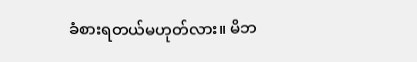ခံစားရတယ်မဟုတ်လား။ မိဘ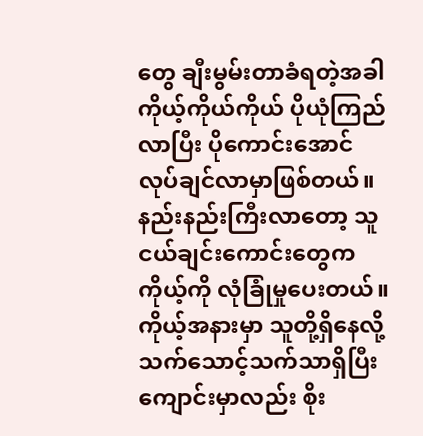တွေ ချီးမွမ်းတာခံရတဲ့အခါ ကိုယ့်ကိုယ်ကိုယ် ပိုယုံကြည်လာပြီး ပိုကောင်းအောင် လုပ်ချင်လာမှာဖြစ်တယ်။
နည်းနည်းကြီးလာတော့ သူငယ်ချင်းကောင်းတွေက ကိုယ့်ကို လုံခြုံမှုပေးတယ်။ ကိုယ့်အနားမှာ သူတို့ရှိနေလို့ သက်သောင့်သက်သာရှိပြီး ကျောင်းမှာလည်း စိုး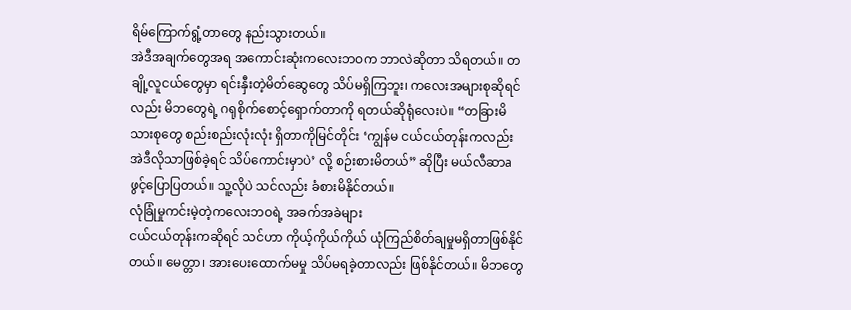ရိမ်ကြောက်ရွံ့တာတွေ နည်းသွားတယ်။
အဲဒီအချက်တွေအရ အကောင်းဆုံးကလေးဘဝက ဘာလဲဆိုတာ သိရတယ်။ တချို့လူငယ်တွေမှာ ရင်းနှီးတဲ့မိတ်ဆွေတွေ သိပ်မရှိကြဘူး၊ ကလေးအများစုဆိုရင်လည်း မိဘတွေရဲ့ ဂရုစိုက်စောင့်ရှောက်တာကို ရတယ်ဆိုရုံလေးပဲ။ “တခြားမိသားစုတွေ စည်းစည်းလုံးလုံး ရှိတာကိုမြင်တိုင်း ‘ကျွန်မ ငယ်ငယ်တုန်းကလည်း အဲဒီလိုသာဖြစ်ခဲ့ရင် သိပ်ကောင်းမှာပဲ’ လို့ စဉ်းစားမိတယ်” ဆိုပြီး မယ်လီဆာa ဖွင့်ပြောပြတယ်။ သူ့လိုပဲ သင်လည်း ခံစားမိနိုင်တယ်။
လုံခြုံမှုကင်းမဲ့တဲ့ကလေးဘဝရဲ့ အခက်အခဲများ
ငယ်ငယ်တုန်းကဆိုရင် သင်ဟာ ကိုယ့်ကိုယ်ကိုယ် ယုံကြည်စိတ်ချမှုမရှိတာဖြစ်နိုင်တယ်။ မေတ္တာ၊ အားပေးထောက်မမှု သိပ်မရခဲ့တာလည်း ဖြစ်နိုင်တယ်။ မိဘတွေ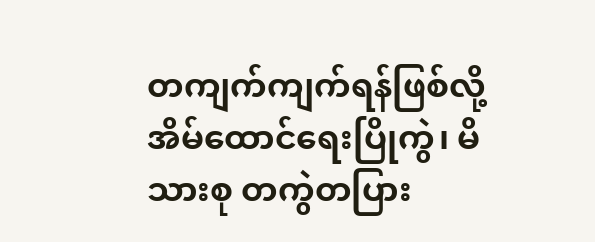တကျက်ကျက်ရန်ဖြစ်လို့ အိမ်ထောင်ရေးပြိုကွဲ၊ မိသားစု တကွဲတပြား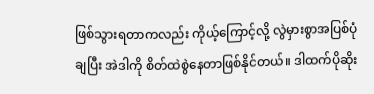ဖြစ်သွားရတာကလည်း ကိုယ့်ကြောင့်လို့ လွဲမှားစွာအပြစ်ပုံချပြီး အဲဒါကို စိတ်ထဲစွဲနေတာဖြစ်နိုင်တယ်။ ဒါထက်ပိုဆိုး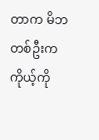တာက မိဘတစ်ဦးက ကိုယ့်ကို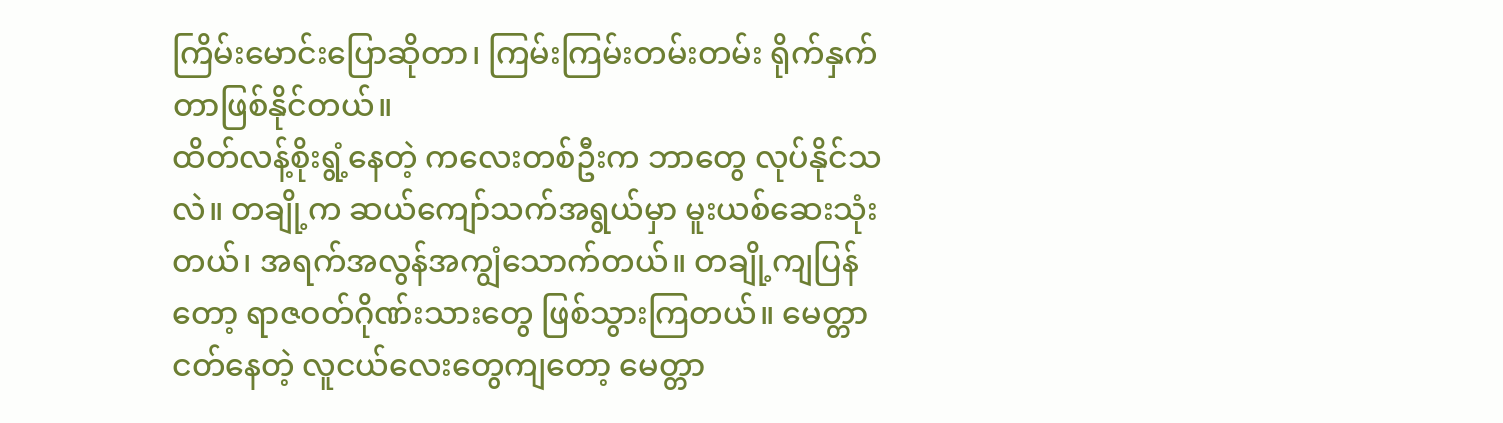ကြိမ်းမောင်းပြောဆိုတာ၊ ကြမ်းကြမ်းတမ်းတမ်း ရိုက်နှက်တာဖြစ်နိုင်တယ်။
ထိတ်လန့်စိုးရွံ့နေတဲ့ ကလေးတစ်ဦးက ဘာတွေ လုပ်နိုင်သလဲ။ တချို့က ဆယ်ကျော်သက်အရွယ်မှာ မူးယစ်ဆေးသုံးတယ်၊ အရက်အလွန်အကျွံသောက်တယ်။ တချို့ကျပြန်တော့ ရာဇဝတ်ဂိုဏ်းသားတွေ ဖြစ်သွားကြတယ်။ မေတ္တာငတ်နေတဲ့ လူငယ်လေးတွေကျတော့ မေတ္တာ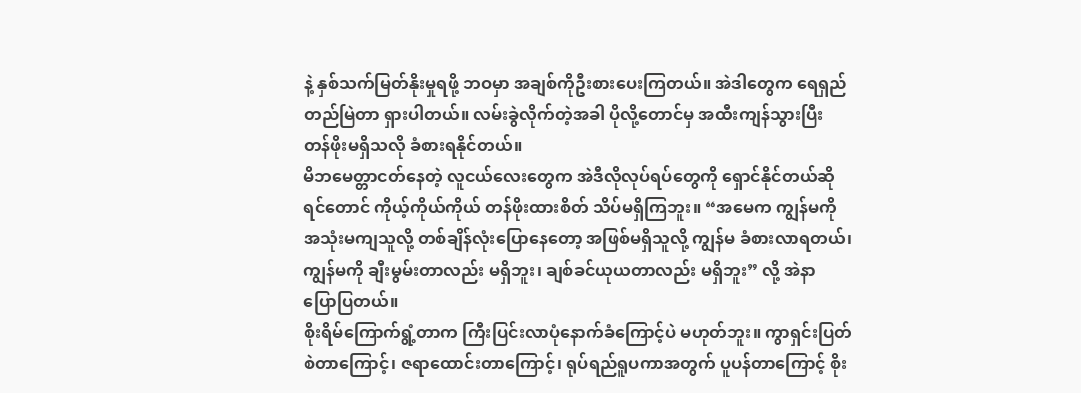နဲ့ နှစ်သက်မြတ်နိုးမှုရဖို့ ဘဝမှာ အချစ်ကိုဦးစားပေးကြတယ်။ အဲဒါတွေက ရေရှည်တည်မြဲတာ ရှားပါတယ်။ လမ်းခွဲလိုက်တဲ့အခါ ပိုလို့တောင်မှ အထီးကျန်သွားပြီး တန်ဖိုးမရှိသလို ခံစားရနိုင်တယ်။
မိဘမေတ္တာငတ်နေတဲ့ လူငယ်လေးတွေက အဲဒီလိုလုပ်ရပ်တွေကို ရှောင်နိုင်တယ်ဆိုရင်တောင် ကိုယ့်ကိုယ်ကိုယ် တန်ဖိုးထားစိတ် သိပ်မရှိကြဘူး။ “အမေက ကျွန်မကို အသုံးမကျသူလို့ တစ်ချိန်လုံးပြောနေတော့ အဖြစ်မရှိသူလို့ ကျွန်မ ခံစားလာရတယ်၊ ကျွန်မကို ချီးမွမ်းတာလည်း မရှိဘူး၊ ချစ်ခင်ယုယတာလည်း မရှိဘူး” လို့ အဲနာ ပြောပြတယ်။
စိုးရိမ်ကြောက်ရွံ့တာက ကြီးပြင်းလာပုံနောက်ခံကြောင့်ပဲ မဟုတ်ဘူး။ ကွာရှင်းပြတ်စဲတာကြောင့်၊ ဇရာထောင်းတာကြောင့်၊ ရုပ်ရည်ရူပကာအတွက် ပူပန်တာကြောင့် စိုး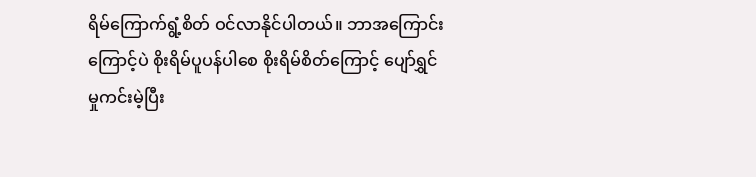ရိမ်ကြောက်ရွံ့စိတ် ဝင်လာနိုင်ပါတယ်။ ဘာအကြောင်းကြောင့်ပဲ စိုးရိမ်ပူပန်ပါစေ စိုးရိမ်စိတ်ကြောင့် ပျော်ရွှင်မှုကင်းမဲ့ပြီး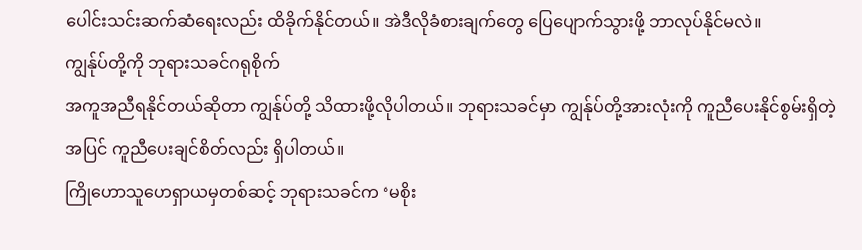ပေါင်းသင်းဆက်ဆံရေးလည်း ထိခိုက်နိုင်တယ်။ အဲဒီလိုခံစားချက်တွေ ပြေပျောက်သွားဖို့ ဘာလုပ်နိုင်မလဲ။
ကျွန်ုပ်တို့ကို ဘုရားသခင်ဂရုစိုက်
အကူအညီရနိုင်တယ်ဆိုတာ ကျွန်ုပ်တို့ သိထားဖို့လိုပါတယ်။ ဘုရားသခင်မှာ ကျွန်ုပ်တို့အားလုံးကို ကူညီပေးနိုင်စွမ်းရှိတဲ့အပြင် ကူညီပေးချင်စိတ်လည်း ရှိပါတယ်။
ကြိုဟောသူဟေရှာယမှတစ်ဆင့် ဘုရားသခင်က ‘မစိုး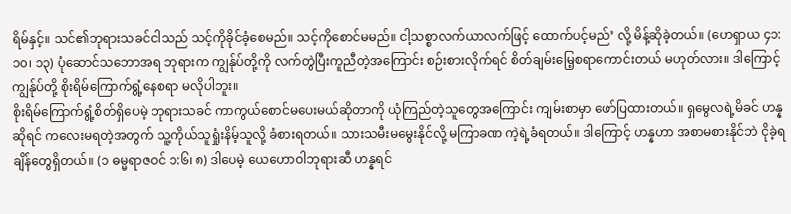ရိမ်နှင့်။ သင်၏ဘုရားသခင်ငါသည် သင့်ကိုခိုင်ခံ့စေမည်။ သင့်ကိုစောင်မမည်။ ငါ့သစ္စာလက်ယာလက်ဖြင့် ထောက်ပင့်မည်’ လို့ မိန့်ဆိုခဲ့တယ်။ (ဟေရှာယ ၄၁:၁၀၊ ၁၃) ပုံဆောင်သဘောအရ ဘုရားက ကျွန်ုပ်တို့ကို လက်တွဲပြီးကူညီတဲ့အကြောင်း စဉ်းစားလိုက်ရင် စိတ်ချမ်းမြေ့စရာကောင်းတယ် မဟုတ်လား။ ဒါကြောင့် ကျွန်ုပ်တို့ စိုးရိမ်ကြောက်ရွံ့နေစရာ မလိုပါဘူး။
စိုးရိမ်ကြောက်ရွံ့စိတ်ရှိပေမဲ့ ဘုရားသခင် ကာကွယ်စောင်မပေးမယ်ဆိုတာကို ယုံကြည်တဲ့သူတွေအကြောင်း ကျမ်းစာမှာ ဖော်ပြထားတယ်။ ရှမွေလရဲ့မိခင် ဟန္နဆိုရင် ကလေးမရတဲ့အတွက် သူ့ကိုယ်သူရှုံးနိမ့်သူလို့ ခံစားရတယ်။ သားသမီးမမွေးနိုင်လို့ မကြာခဏ ကဲ့ရဲ့ခံရတယ်။ ဒါကြောင့် ဟန္နဟာ အစာမစားနိုင်ဘဲ ငိုခဲ့ရချိန်တွေရှိတယ်။ (၁ ဓမ္မရာဇဝင် ၁:၆၊ ၈) ဒါပေမဲ့ ယေဟောဝါဘုရားဆီ ဟန္နရင်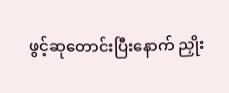ဖွင့်ဆုတောင်းပြီးနောက် ညှိုး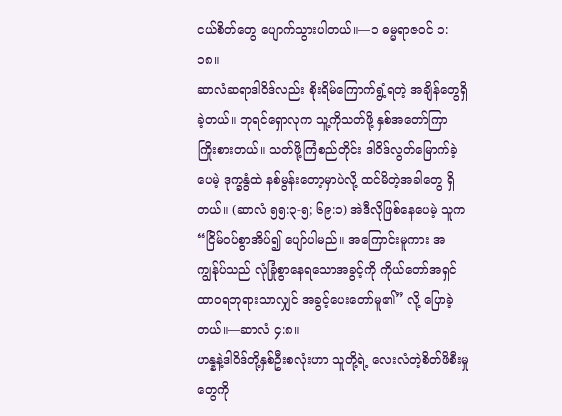ငယ်စိတ်တွေ ပျောက်သွားပါတယ်။—၁ ဓမ္မရာဇဝင် ၁:၁၈။
ဆာလံဆရာဒါဝိဒ်လည်း စိုးရိမ်ကြောက်ရွံ့ရတဲ့ အချိန်တွေရှိခဲ့တယ်။ ဘုရင်ရှောလုက သူ့ကိုသတ်ဖို့ နှစ်အတော်ကြာ ကြိုးစားတယ်။ သတ်ဖို့ကြံစည်တိုင်း ဒါဝိဒ်လွတ်မြောက်ခဲ့ပေမဲ့ ဒုက္ခနွံထဲ နစ်မွန်းတော့မှာပဲလို့ ထင်မိတဲ့အခါတွေ ရှိတယ်။ (ဆာလံ ၅၅:၃-၅; ၆၉:၁) အဲဒီလိုဖြစ်နေပေမဲ့ သူက “ငြိမ်ဝပ်စွာအိပ်၍ ပျော်ပါမည်။ အကြောင်းမူကား အကျွန်ုပ်သည် လုံခြုံစွာနေရသောအခွင့်ကို ကိုယ်တော်အရှင်ထာဝရဘုရားသာလျှင် အခွင့်ပေးတော်မူ၏” လို့ ပြောခဲ့တယ်။—ဆာလံ ၄:၈။
ဟန္နနဲ့ဒါဝိဒ်တို့နှစ်ဦးစလုံးဟာ သူတို့ရဲ့ လေးလံတဲ့စိတ်ဖိစီးမှုတွေကို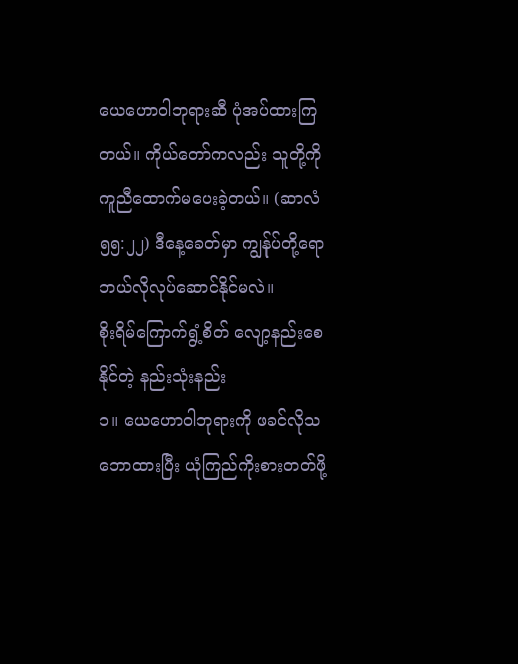ယေဟောဝါဘုရားဆီ ပုံအပ်ထားကြတယ်။ ကိုယ်တော်ကလည်း သူတို့ကို ကူညီထောက်မပေးခဲ့တယ်။ (ဆာလံ ၅၅:၂၂) ဒီနေ့ခေတ်မှာ ကျွန်ုပ်တို့ရော ဘယ်လိုလုပ်ဆောင်နိုင်မလဲ။
စိုးရိမ်ကြောက်ရွံ့စိတ် လျော့နည်းစေနိုင်တဲ့ နည်းသုံးနည်း
၁။ ယေဟောဝါဘုရားကို ဖခင်လိုသဘောထားပြီး ယုံကြည်ကိုးစားတတ်ဖို့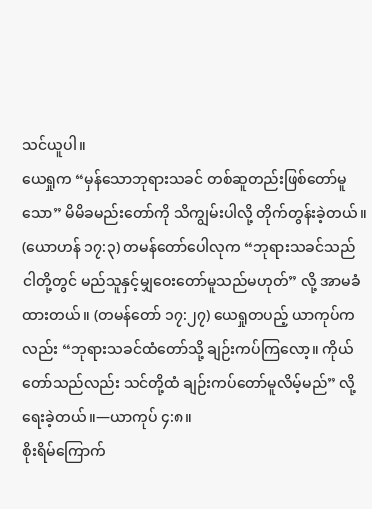သင်ယူပါ။
ယေရှုက “မှန်သောဘုရားသခင် တစ်ဆူတည်းဖြစ်တော်မူသော” မိမိခမည်းတော်ကို သိကျွမ်းပါလို့ တိုက်တွန်းခဲ့တယ်။ (ယောဟန် ၁၇:၃) တမန်တော်ပေါလုက “ဘုရားသခင်သည် ငါတို့တွင် မည်သူနှင့်မျှဝေးတော်မူသည်မဟုတ်” လို့ အာမခံထားတယ်။ (တမန်တော် ၁၇:၂၇) ယေရှုတပည့် ယာကုပ်ကလည်း “ဘုရားသခင်ထံတော်သို့ ချဉ်းကပ်ကြလော့။ ကိုယ်တော်သည်လည်း သင်တို့ထံ ချဉ်းကပ်တော်မူလိမ့်မည်” လို့ရေးခဲ့တယ်။—ယာကုပ် ၄:၈။
စိုးရိမ်ကြောက်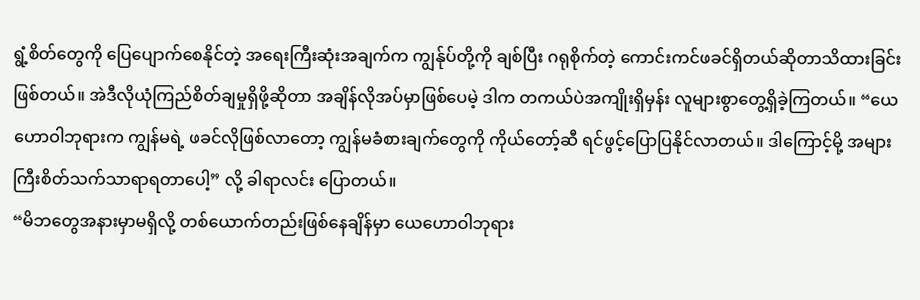ရွံ့စိတ်တွေကို ပြေပျောက်စေနိုင်တဲ့ အရေးကြီးဆုံးအချက်က ကျွန်ုပ်တို့ကို ချစ်ပြီး ဂရုစိုက်တဲ့ ကောင်းကင်ဖခင်ရှိတယ်ဆိုတာသိထားခြင်း ဖြစ်တယ်။ အဲဒီလိုယုံကြည်စိတ်ချမှုရှိဖို့ဆိုတာ အချိန်လိုအပ်မှာဖြစ်ပေမဲ့ ဒါက တကယ်ပဲအကျိုးရှိမှန်း လူများစွာတွေ့ရှိခဲ့ကြတယ်။ “ယေဟောဝါဘုရားက ကျွန်မရဲ့ ဖခင်လိုဖြစ်လာတော့ ကျွန်မခံစားချက်တွေကို ကိုယ်တော့်ဆီ ရင်ဖွင့်ပြောပြနိုင်လာတယ်။ ဒါကြောင့်မို့ အများကြီးစိတ်သက်သာရာရတာပေါ့” လို့ ခါရာလင်း ပြောတယ်။
“မိဘတွေအနားမှာမရှိလို့ တစ်ယောက်တည်းဖြစ်နေချိန်မှာ ယေဟောဝါဘုရား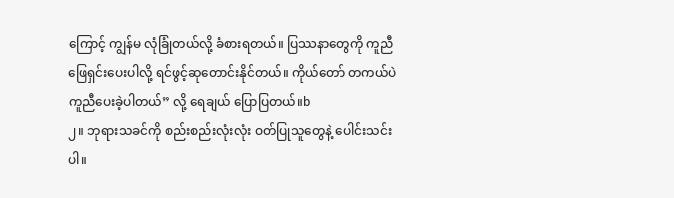ကြောင့် ကျွန်မ လုံခြုံတယ်လို့ ခံစားရတယ်။ ပြဿနာတွေကို ကူညီဖြေရှင်းပေးပါလို့ ရင်ဖွင့်ဆုတောင်းနိုင်တယ်။ ကိုယ်တော် တကယ်ပဲ ကူညီပေးခဲ့ပါတယ်” လို့ ရေချယ် ပြောပြတယ်။b
၂။ ဘုရားသခင်ကို စည်းစည်းလုံးလုံး ဝတ်ပြုသူတွေနဲ့ ပေါင်းသင်းပါ။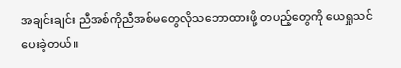အချင်းချင်း ညီအစ်ကိုညီအစ်မတွေလိုသဘောထားဖို့ တပည့်တွေကို ယေရှုသင်ပေးခဲ့တယ်။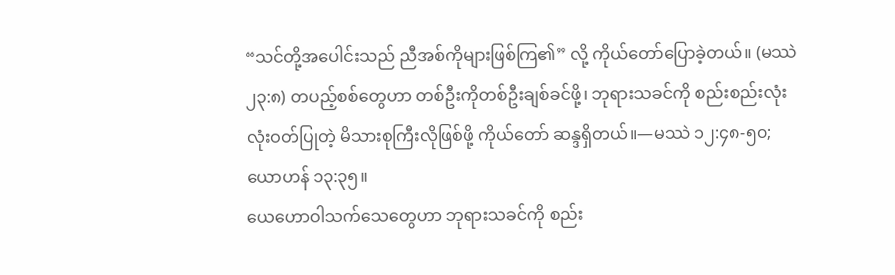“သင်တို့အပေါင်းသည် ညီအစ်ကိုများဖြစ်ကြ၏” လို့ ကိုယ်တော်ပြောခဲ့တယ်။ (မဿဲ ၂၃:၈) တပည့်စစ်တွေဟာ တစ်ဦးကိုတစ်ဦးချစ်ခင်ဖို့၊ ဘုရားသခင်ကို စည်းစည်းလုံးလုံးဝတ်ပြုတဲ့ မိသားစုကြီးလိုဖြစ်ဖို့ ကိုယ်တော် ဆန္ဒရှိတယ်။—မဿဲ ၁၂:၄၈-၅၀; ယောဟန် ၁၃:၃၅။
ယေဟောဝါသက်သေတွေဟာ ဘုရားသခင်ကို စည်း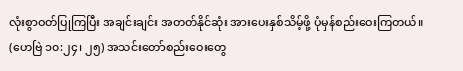လုံးစွာဝတ်ပြုကြပြီး အချင်းချင်း အတတ်နိုင်ဆုံး အားပေးနှစ်သိမ့်ဖို့ ပုံမှန်စည်းဝေးကြတယ်။ (ဟေဗြဲ ၁၀:၂၄၊ ၂၅) အသင်းတော်စည်းဝေးတွေ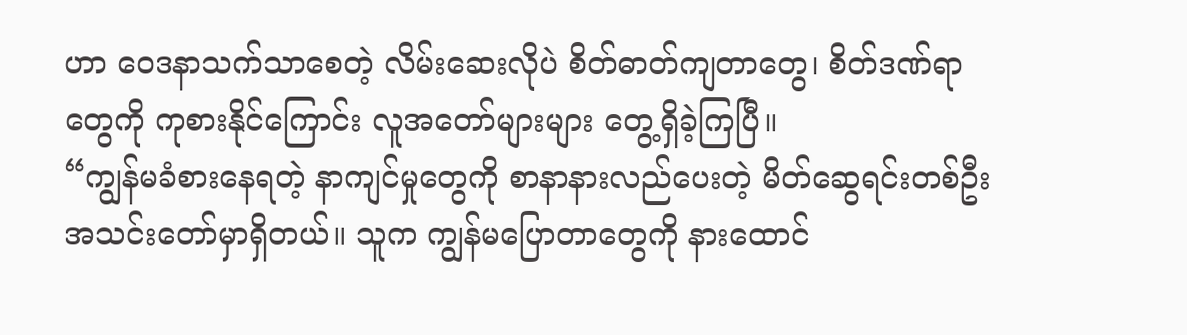ဟာ ဝေဒနာသက်သာစေတဲ့ လိမ်းဆေးလိုပဲ စိတ်ဓာတ်ကျတာတွေ၊ စိတ်ဒဏ်ရာတွေကို ကုစားနိုင်ကြောင်း လူအတော်များများ တွေ့ရှိခဲ့ကြပြီ။
“ကျွန်မခံစားနေရတဲ့ နာကျင်မှုတွေကို စာနာနားလည်ပေးတဲ့ မိတ်ဆွေရင်းတစ်ဦး အသင်းတော်မှာရှိတယ်။ သူက ကျွန်မပြောတာတွေကို နားထောင်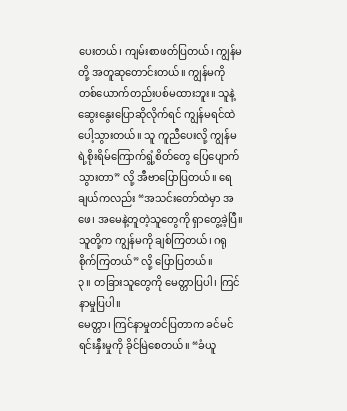ပေးတယ်၊ ကျမ်းစာဖတ်ပြတယ်၊ ကျွန်မတို့ အတူဆုတောင်းတယ်။ ကျွန်မကို တစ်ယောက်တည်းပစ်မထားဘူး။ သူနဲ့ ဆွေးနွေးပြောဆိုလိုက်ရင် ကျွန်မရင်ထဲ ပေါ့သွားတယ်။ သူ ကူညီပေးလို့ ကျွန်မရဲ့စိုးရိမ်ကြောက်ရွံ့စိတ်တွေ ပြေပျောက်သွားတာ” လို့ အီဗာပြောပြတယ်။ ရေချယ်ကလည်း “အသင်းတော်ထဲမှာ အဖေ၊ အမေနဲ့တူတဲ့သူတွေကို ရှာတွေ့ခဲ့ပြီ။ သူတို့က ကျွန်မကို ချစ်ကြတယ်၊ ဂရုစိုက်ကြတယ်” လို့ ပြောပြတယ်။
၃။ တခြားသူတွေကို မေတ္တာပြပါ၊ ကြင်နာမှုပြပါ။
မေတ္တာ၊ ကြင်နာမှုတင်ပြတာက ခင်မင်ရင်းနှီးမှုကို ခိုင်မြဲစေတယ်။ “ခံယူ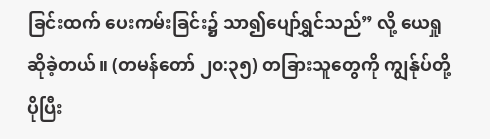ခြင်းထက် ပေးကမ်းခြင်း၌ သာ၍ပျော်ရွှင်သည်” လို့ ယေရှုဆိုခဲ့တယ်။ (တမန်တော် ၂၀:၃၅) တခြားသူတွေကို ကျွန်ုပ်တို့ ပိုပြီး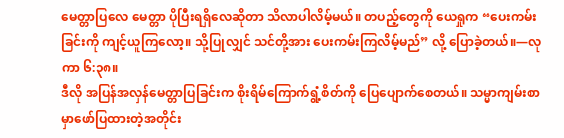မေတ္တာပြလေ မေတ္တာ ပိုပြီးရရှိလေဆိုတာ သိလာပါလိမ့်မယ်။ တပည့်တွေကို ယေရှုက “ပေးကမ်းခြင်းကို ကျင့်ယူကြလော့။ သို့ပြုလျှင် သင်တို့အား ပေးကမ်းကြလိမ့်မည်” လို့ ပြောခဲ့တယ်။—လုကာ ၆:၃၈။
ဒီလို အပြန်အလှန်မေတ္တာပြခြင်းက စိုးရိမ်ကြောက်ရွံ့စိတ်ကို ပြေပျောက်စေတယ်။ သမ္မာကျမ်းစာမှာဖော်ပြထားတဲ့အတိုင်း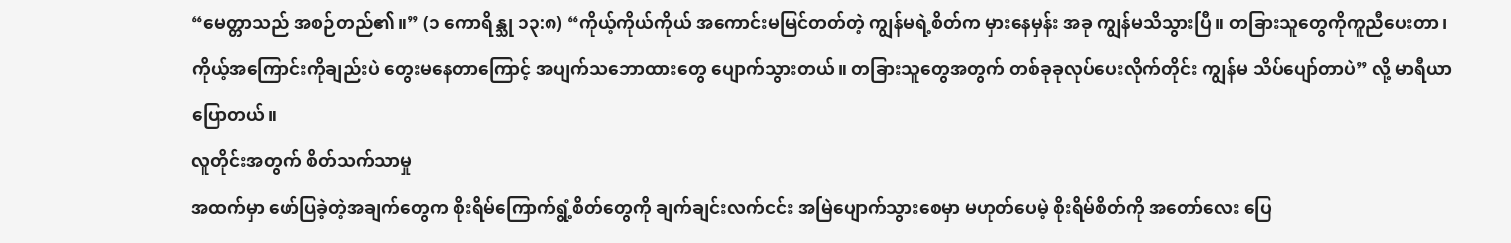“မေတ္တာသည် အစဉ်တည်၏။” (၁ ကောရိန္သု ၁၃:၈) “ကိုယ့်ကိုယ်ကိုယ် အကောင်းမမြင်တတ်တဲ့ ကျွန်မရဲ့စိတ်က မှားနေမှန်း အခု ကျွန်မသိသွားပြီ။ တခြားသူတွေကိုကူညီပေးတာ၊ ကိုယ့်အကြောင်းကိုချည်းပဲ တွေးမနေတာကြောင့် အပျက်သဘောထားတွေ ပျောက်သွားတယ်။ တခြားသူတွေအတွက် တစ်ခုခုလုပ်ပေးလိုက်တိုင်း ကျွန်မ သိပ်ပျော်တာပဲ” လို့ မာရီယာပြောတယ်။
လူတိုင်းအတွက် စိတ်သက်သာမှု
အထက်မှာ ဖော်ပြခဲ့တဲ့အချက်တွေက စိုးရိမ်ကြောက်ရွံ့စိတ်တွေကို ချက်ချင်းလက်ငင်း အမြဲပျောက်သွားစေမှာ မဟုတ်ပေမဲ့ စိုးရိမ်စိတ်ကို အတော်လေး ပြေ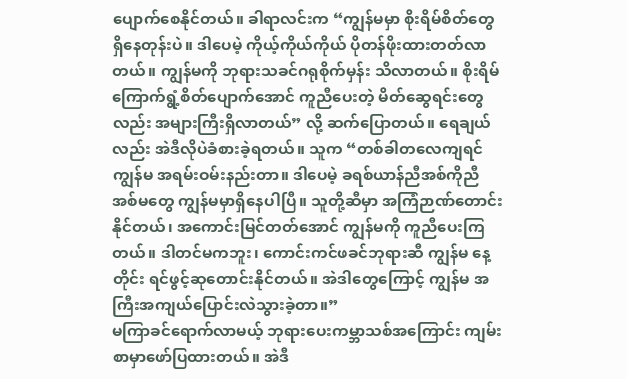ပျောက်စေနိုင်တယ်။ ခါရာလင်းက “ကျွန်မမှာ စိုးရိမ်စိတ်တွေ ရှိနေတုန်းပဲ။ ဒါပေမဲ့ ကိုယ့်ကိုယ်ကိုယ် ပိုတန်ဖိုးထားတတ်လာတယ်။ ကျွန်မကို ဘုရားသခင်ဂရုစိုက်မှန်း သိလာတယ်။ စိုးရိမ်ကြောက်ရွံ့စိတ်ပျောက်အောင် ကူညီပေးတဲ့ မိတ်ဆွေရင်းတွေလည်း အများကြီးရှိလာတယ်” လို့ ဆက်ပြောတယ်။ ရေချယ်လည်း အဲဒီလိုပဲခံစားခဲ့ရတယ်။ သူက “တစ်ခါတလေကျရင် ကျွန်မ အရမ်းဝမ်းနည်းတာ။ ဒါပေမဲ့ ခရစ်ယာန်ညီအစ်ကိုညီအစ်မတွေ ကျွန်မမှာရှိနေပါပြီ။ သူတို့ဆီမှာ အကြံဉာဏ်တောင်းနိုင်တယ်၊ အကောင်းမြင်တတ်အောင် ကျွန်မကို ကူညီပေးကြတယ်။ ဒါတင်မကဘူး၊ ကောင်းကင်ဖခင်ဘုရားဆီ ကျွန်မ နေ့တိုင်း ရင်ဖွင့်ဆုတောင်းနိုင်တယ်။ အဲဒါတွေကြောင့် ကျွန်မ အကြီးအကျယ်ပြောင်းလဲသွားခဲ့တာ။”
မကြာခင်ရောက်လာမယ့် ဘုရားပေးကမ္ဘာသစ်အကြောင်း ကျမ်းစာမှာဖော်ပြထားတယ်။ အဲဒီ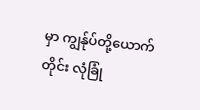မှာ ကျွန်ုပ်တို့ယောက်တိုင်း လုံခြုံ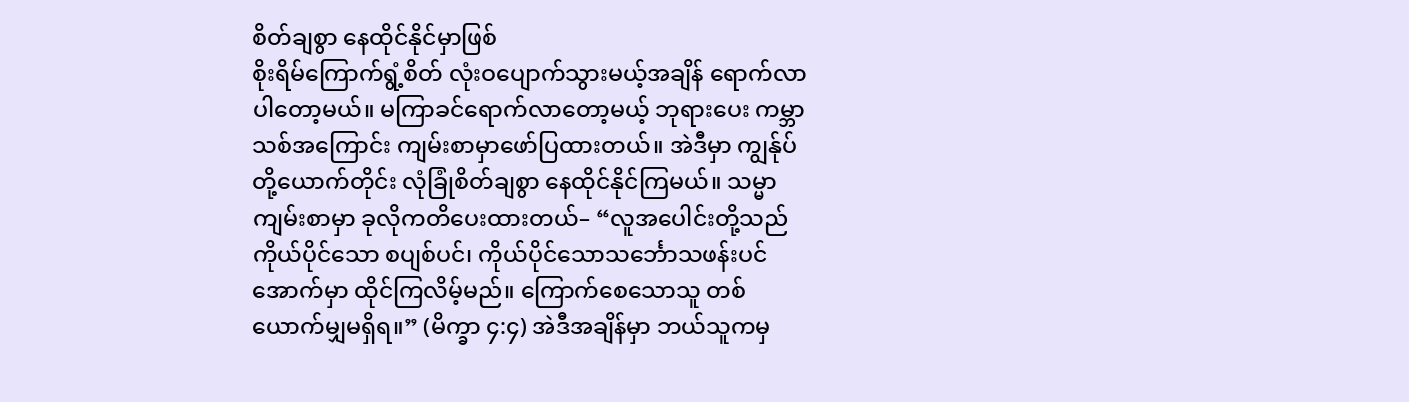စိတ်ချစွာ နေထိုင်နိုင်မှာဖြစ်
စိုးရိမ်ကြောက်ရွံ့စိတ် လုံးဝပျောက်သွားမယ့်အချိန် ရောက်လာပါတော့မယ်။ မကြာခင်ရောက်လာတော့မယ့် ဘုရားပေး ကမ္ဘာသစ်အကြောင်း ကျမ်းစာမှာဖော်ပြထားတယ်။ အဲဒီမှာ ကျွန်ုပ်တို့ယောက်တိုင်း လုံခြုံစိတ်ချစွာ နေထိုင်နိုင်ကြမယ်။ သမ္မာကျမ်းစာမှာ ခုလိုကတိပေးထားတယ်– “လူအပေါင်းတို့သည် ကိုယ်ပိုင်သော စပျစ်ပင်၊ ကိုယ်ပိုင်သောသင်္ဘောသဖန်းပင်အောက်မှာ ထိုင်ကြလိမ့်မည်။ ကြောက်စေသောသူ တစ်ယောက်မျှမရှိရ။” (မိက္ခာ ၄:၄) အဲဒီအချိန်မှာ ဘယ်သူကမှ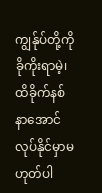ကျွန်ုပ်တို့ကို ခိုကိုးရာမဲ့၊ ထိခိုက်နစ်နာအောင် လုပ်နိုင်မှာမဟုတ်ပါ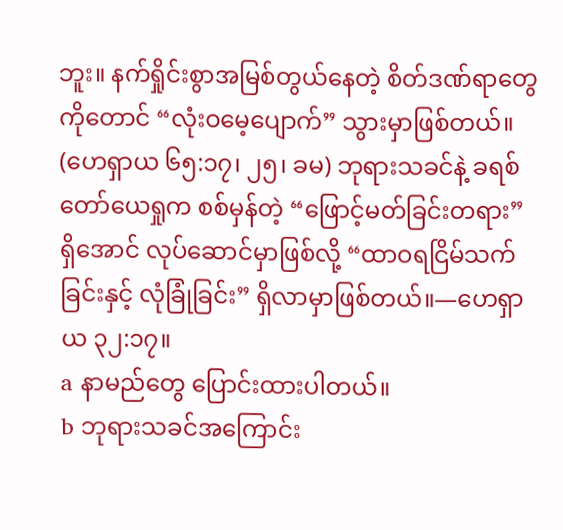ဘူး။ နက်ရှိုင်းစွာအမြစ်တွယ်နေတဲ့ စိတ်ဒဏ်ရာတွေကိုတောင် “လုံးဝမေ့ပျောက်” သွားမှာဖြစ်တယ်။ (ဟေရှာယ ၆၅:၁၇၊ ၂၅၊ ခမ) ဘုရားသခင်နဲ့ ခရစ်တော်ယေရှုက စစ်မှန်တဲ့ “ဖြောင့်မတ်ခြင်းတရား” ရှိအောင် လုပ်ဆောင်မှာဖြစ်လို့ “ထာဝရငြိမ်သက်ခြင်းနှင့် လုံခြုံခြင်း” ရှိလာမှာဖြစ်တယ်။—ဟေရှာယ ၃၂:၁၇။
a နာမည်တွေ ပြောင်းထားပါတယ်။
b ဘုရားသခင်အကြောင်း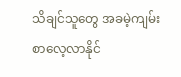သိချင်သူတွေ အခမဲ့ကျမ်းစာလေ့လာနိုင်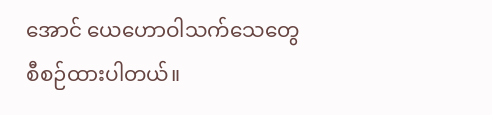အောင် ယေဟောဝါသက်သေတွေ စီစဉ်ထားပါတယ်။